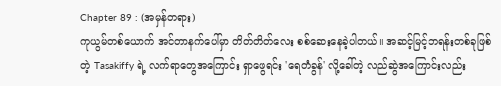Chapter 89 : (အမှန်တရား)
ကုယွမ်တစ်ယောက် အင်တာနက်ပေါ်မှာ တိတ်တိတ်လေး စစ်ဆေးနေခဲ့ပါတယ်။ အဆင့်မြင့်ဘရန်းတစ်ခုဖြစ်တဲ့ Tasakiffy ရဲ့ လက်ရာတွေအကြောင်း ရှာဖွေရင်း 'ရေတံခွန်' လို့ခေါ်တဲ့ လည်ဆွဲအကြောင်းလည်း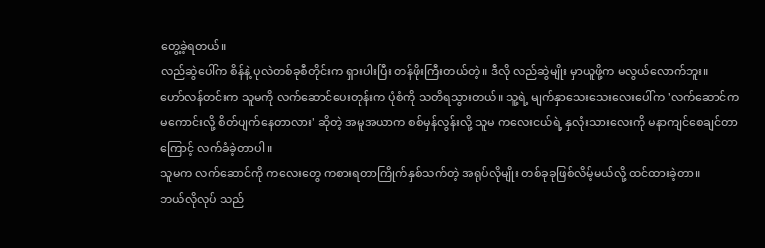တွေ့ခဲ့ရတယ်။
လည်ဆွဲပေါ်က စိန်နဲ့ ပုလဲတစ်ခုစီတိုင်းက ရှားပါးပြီး တန်ဖိုးကြီးတယ်တဲ့။ ဒီလို လည်ဆွဲမျိုး မှာယူဖို့က မလွယ်လောက်ဘူး။
ဟော်လန်တင်းက သူမကို လက်ဆောင်ပေးတုန်းက ပုံစံကို သတိရသွားတယ်။ သူ့ရဲ့ မျက်နှာသေးသေးလေးပေါ်က 'လက်ဆောင်က မကောင်းလို့ စိတ်ပျက်နေတာလား' ဆိုတဲ့ အမူအယာက စစ်မှန်လွန်းလို့ သူမ ကလေးငယ်ရဲ့ နှလုံးသားလေးကို မနာကျင်စေချင်တာကြောင့် လက်ခံခဲ့တာပါ။
သူမက လက်ဆောင်ကို ကလေးတွေ ကစားရတာကြိုက်နှစ်သက်တဲ့ အရုပ်လိုမျိုး တစ်ခုခုဖြစ်လိမ့်မယ်လို့ ထင်ထားခဲ့တာ။
ဘယ်လိုလုပ် သည်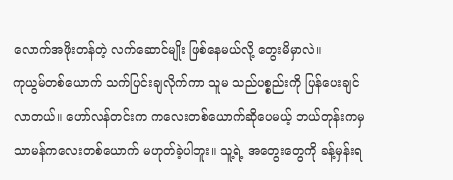လောက်အဖိုးတန်တဲ့ လက်ဆောင်မျိုး ဖြစ်နေမယ်လို့ တွေးမိမှာလဲ။
ကုယွမ်တစ်ယောက် သက်ပြင်းချလိုက်ကာ သူမ သည်ပစ္စည်းကို ပြန်ပေးချင်လာတယ်။ ဟော်လန်တင်းက ကလေးတစ်ယောက်ဆိုပေမယ့် ဘယ်တုန်းကမှ သာမန်ကလေးတစ်ယောက် မဟုတ်ခဲ့ပါဘူး။ သူ့ရဲ့ အတွေးတွေကို ခန့်မှန်းရ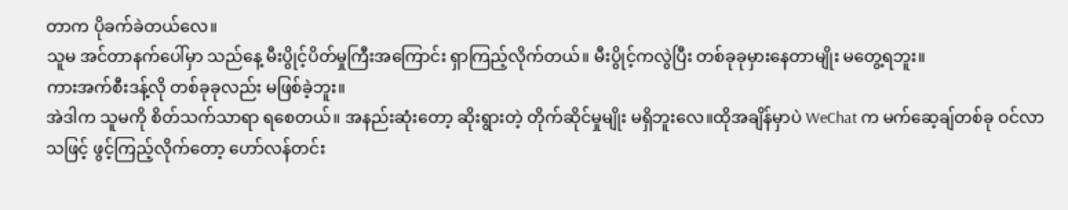တာက ပိုခက်ခဲတယ်လေ။
သူမ အင်တာနက်ပေါ်မှာ သည်နေ့ မီးပွိုင့်ပိတ်မှုကြီးအကြောင်း ရှာကြည့်လိုက်တယ်။ မီးပွိုင့်ကလွဲပြီး တစ်ခုခုမှားနေတာမျိုး မတွေ့ရဘူး။
ကားအက်စီးဒန့်လို တစ်ခုခုလည်း မဖြစ်ခဲ့ဘူး။
အဲဒါက သူမကို စိတ်သက်သာရာ ရစေတယ်။ အနည်းဆုံးတော့ ဆိုးရွားတဲ့ တိုက်ဆိုင်မှုမျိုး မရှိဘူးလေ။ထိုအချိန်မှာပဲ WeChat က မက်ဆေ့ချ်တစ်ခု ဝင်လာသဖြင့် ဖွင့်ကြည့်လိုက်တော့ ဟော်လန်တင်း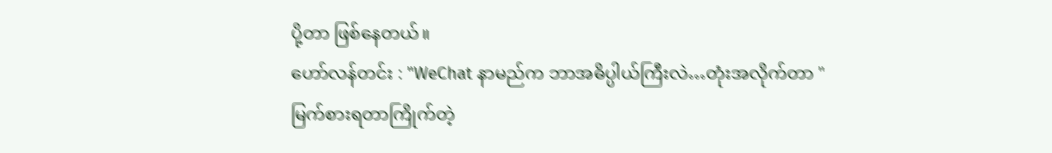ပို့တာ ဖြစ်နေတယ်။
ဟော်လန်တင်း : "WeChat နာမည်က ဘာအဓိပ္ပါယ်ကြီးလဲ…တုံးအလိုက်တာ "
မြက်စားရတာကြိုက်တဲ့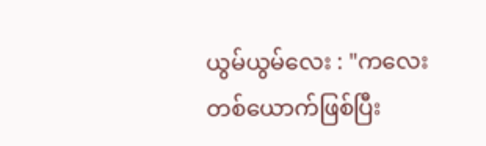ယွမ်ယွမ်လေး : "ကလေးတစ်ယောက်ဖြစ်ပြီး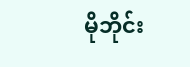မိုဘိုင်း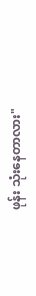ဖုန်း သုံးနေတာလား"